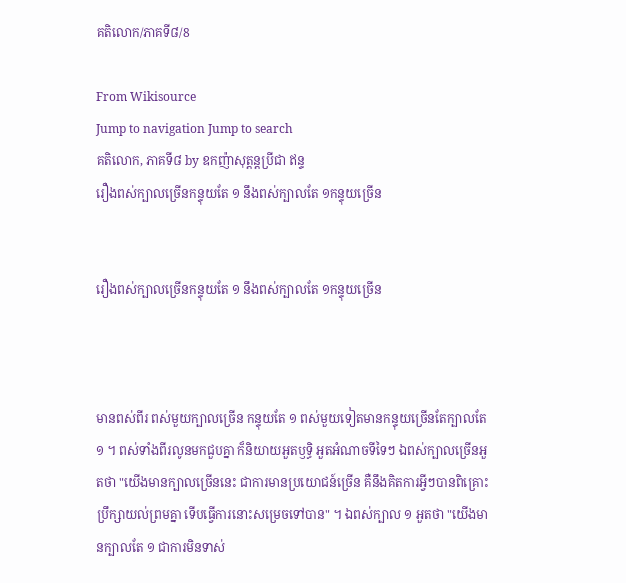គតិលោក/ភាគទី៨/8

From Wikisource
Jump to navigation Jump to search
គតិលោក, ភាគទី៨ by ឧកញ៉ាសុត្តន្ដប្រីជា ឥន្ទ
រឿងពស់ក្បាលច្រើនកន្ទុយតែ ១ នឹងពស់ក្បាលតែ ១កន្ទុយច្រើន


រឿងពស់ក្បាលច្រើនកន្ទុយតែ ១ នឹងពស់ក្បាលតែ ១កន្ទុយច្រើន



មានពស់ពីរ ពស់មួយក្បាលច្រើន កន្ទុយតែ ១ ពស់មួយទៀតមានកន្ទុយច្រើនតែក្បាលតែ ១ ។ ពស់ទាំងពីរលូនមកជួបគ្នា ក៏និយាយអួតឫទ្ធិ អួតអំណាចទីទៃៗ ឯពស់ក្បាលច្រើនអួតថា "យើងមានក្បាលច្រើននេះ ជាការមានប្រយោជន៍ច្រើន គឺនឹងគិតការអ្វីៗបានពិគ្រោះប្រឹក្សាយល់ព្រមគ្នា ទើបធ្វើការនោះសម្រេចទៅបាន" ។ ឯពស់ក្បាល ១ អួតថា "យើងមានក្បាលតែ ១ ជាការមិនទាស់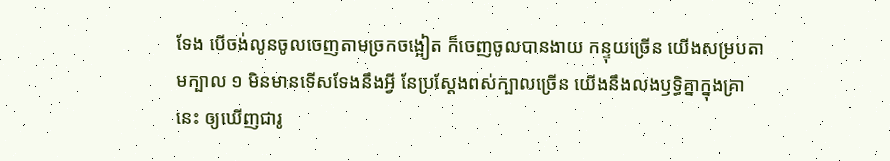ទែង បើចង់លូនចូលចេញតាមច្រកចង្អៀត ក៏ចេញចូលបានងាយ កន្ទុយច្រើន យើងសម្របតាមក្បាល ១ មិនមានទើសទែងនឹងអ្វី នែប្រស្ដែងពស់ក្បាលច្រើន យើងនឹងលងឫទ្ធិគ្នាក្នុងគ្រានេះ ឲ្យឃើញជារូ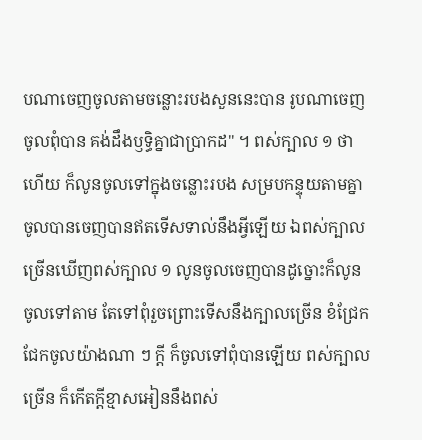បណាចេញចូលតាមចន្លោះរបងសួននេះបាន រូបណាចេញចូលពុំបាន គង់ដឹងឫទ្ធិគ្នាជាប្រាកដ" ។ ពស់ក្បាល ១ ថាហើយ ក៏លូនចូលទៅក្នុងចន្លោះរបង សម្របកន្ទុយតាមគ្នា ចូលបានចេញបានឥតទើសទាល់នឹងអ្វីឡើយ ឯពស់ក្បាលច្រើនឃើញពស់ក្បាល ១ លូនចូលចេញបានដូច្នោះក៏លូនចូលទៅតាម តែទៅពុំរួចព្រោះទើសនឹងក្បាលច្រើន ខំជ្រែកជែកចូលយ៉ាងណា ៗ ក្ដី ក៏ចូលទៅពុំបានឡើយ ពស់ក្បាលច្រើន ក៏កើតក្ដីខ្មាសអៀននឹងពស់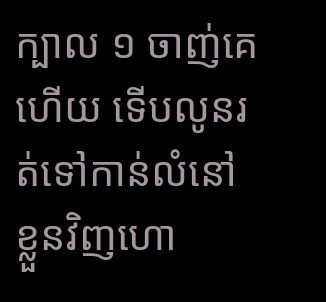ក្បាល ១ ចាញ់គេហើយ ទើបលូនរត់ទៅកាន់លំនៅខ្លួនវិញហោ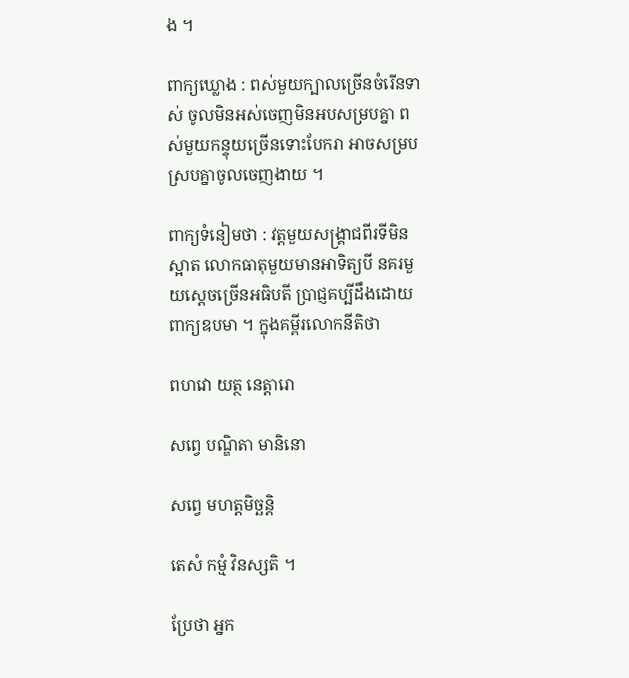ង ។

ពាក្យឃ្លោង : ពស់មួយក្បាលច្រើនចំរើនទាស់ ចូលមិនអស់ចេញមិនអបសម្របគ្នា ពស់មួយកន្ទុយច្រើនទោះបែករា អាចសម្របស្របគ្នាចូលចេញងាយ ។

ពាក្យទំនៀមថា : វត្តមួយសង្គ្រាជពីរទីមិនស្អាត លោកធាតុមួយមានអាទិត្យបី នគរមួយស្ដេចច្រើនអធិបតី ប្រាជ្ញគប្បីដឹងដោយពាក្យឧបមា ។ ក្នុងគម្ពីរលោកនីតិថា

ពហវោ យត្ថ នេត្តារោ

សព្វេ បណ្ឌិតា មានិនោ

សព្វេ មហត្តមិច្ឆន្តិ

តេសំ កម្មំ វិនស្សតិ ។

ប្រែថា អ្នក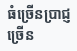ធំច្រើនប្រាជ្ញច្រើន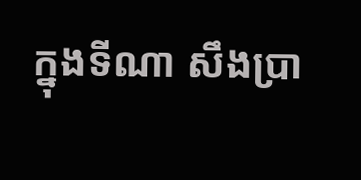ក្នុងទីណា សឹងប្រា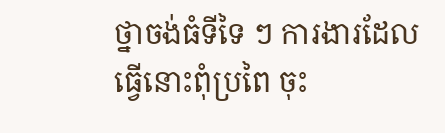ថ្នាចង់ធំទីទៃ ៗ ការងារដែលធ្វើនោះពុំប្រពៃ ចុះ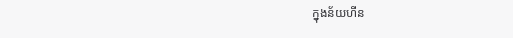ក្នុងន័យហីន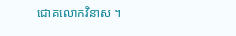ជោគលោកវិនាស ។